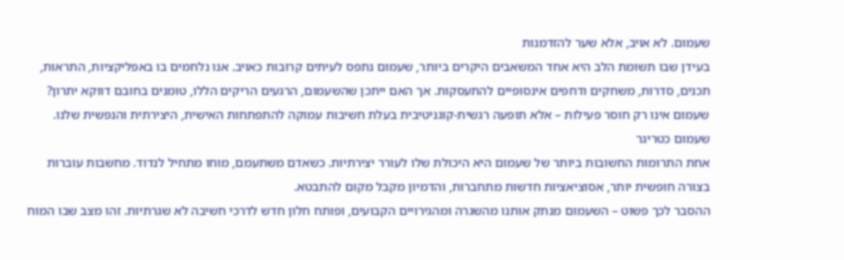שעמום. לא אויב, אלא שער להזדמנות
בעידן שבו תשומת הלב היא אחד המשאבים היקרים ביותר, שעמום נתפס לעיתים קרובות כאויב. אנו נלחמים בו באפליקציות, התראות, תכנים, סדרות, משחקים ודחפים אינסופיים להתעסקות. אך האם ייתכן שהשעמום, הרגעים הריקים הללו, טומנים בחובם דווקא יתרון? שעמום אינו רק חוסר פעילות – אלא תופעה רגשית-קוגניטיבית בעלת חשיבות עמוקה להתפתחות האישית, היצירתית והנפשית שלנו.
שעמום כטריגר
אחת התרומות החשובות ביותר של שעמום היא היכולת שלו לעורר יצירתיות. כשאדם משתעמם, מוחו מתחיל לנדוד. מחשבות עוברות בצורה חופשית יותר, אסוציאציות חדשות מתחברות, והדמיון מקבל מקום להתבטא.
ההסבר לכך פשוט – השעמום מנתק אותנו מהשגרה ומהגירויים הקבועים, ופותח חלון חדש לדרכי חשיבה לא שגרתיות. זהו מצב שבו המוח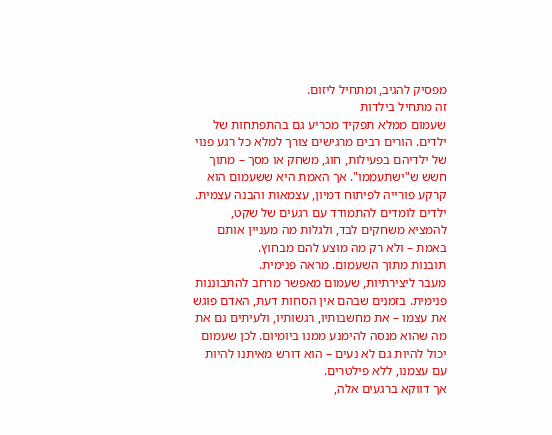מפסיק להגיב, ומתחיל ליזום.
זה מתחיל בילדות
שעמום ממלא תפקיד מכריע גם בהתפתחות של ילדים. הורים רבים מרגישים צורך למלא כל רגע פנוי של ילדיהם בפעילות, חוג, משחק או מסך – מתוך חשש ש"ישתעממו". אך האמת היא ששעמום הוא קרקע פורייה לפיתוח דמיון, עצמאות והבנה עצמית. ילדים לומדים להתמודד עם רגעים של שקט, להמציא משחקים לבד, ולגלות מה מעניין אותם באמת – ולא רק מה מוצע להם מבחוץ.
תובנות מתוך השעמום. מראה פנימית.
מעבר ליצירתיות, שעמום מאפשר מרחב להתבוננות פנימית. בזמנים שבהם אין הסחות דעת, האדם פוגש את עצמו – את מחשבותיו, רגשותיו, ולעיתים גם את מה שהוא מנסה להימנע ממנו ביומיום. לכן שעמום יכול להיות גם לא נעים – הוא דורש מאיתנו להיות עם עצמנו, ללא פילטרים.
אך דווקא ברגעים אלה,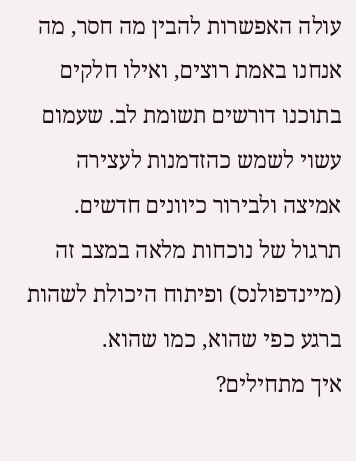עולה האפשרות להבין מה חסר, מה אנחנו באמת רוצים, ואילו חלקים בתוכנו דורשים תשומת לב. שעמום עשוי לשמש כהזדמנות לעצירה אמיצה ולבירור כיוונים חדשים. תרגול של נוכחות מלאה במצב זה (מיינדפולנס) ופיתוח היכולת לשהות ברגע כפי שהוא, כמו שהוא.
איך מתחילים?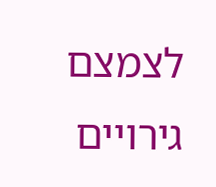לצמצם גירויים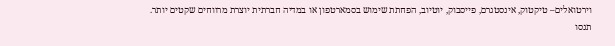וירטואלים– טיקטוק, אינסטגרם, פייסבוק, יוטיוב, הפחתת שימוש בסמארטפון או במדיה חברתית יוצרת מרווחים שקטים יותר. תנסו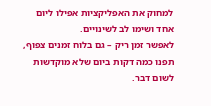למחוק את האפליקציות אפילו ליום אחד ושימו לב לשינויים.
לאפשר זמן ריק – גם בלוח זמנים צפוף, תפנו כמה דקות ביום שלא מוקדשות לשום דבר.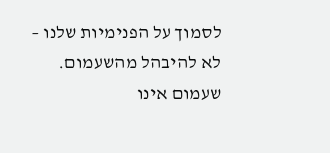לסמוך על הפנימיות שלנו – לא להיבהל מהשעמום. שעמום אינו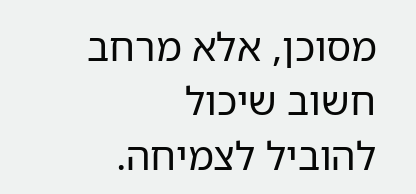מסוכן, אלא מרחב חשוב שיכול להוביל לצמיחה.